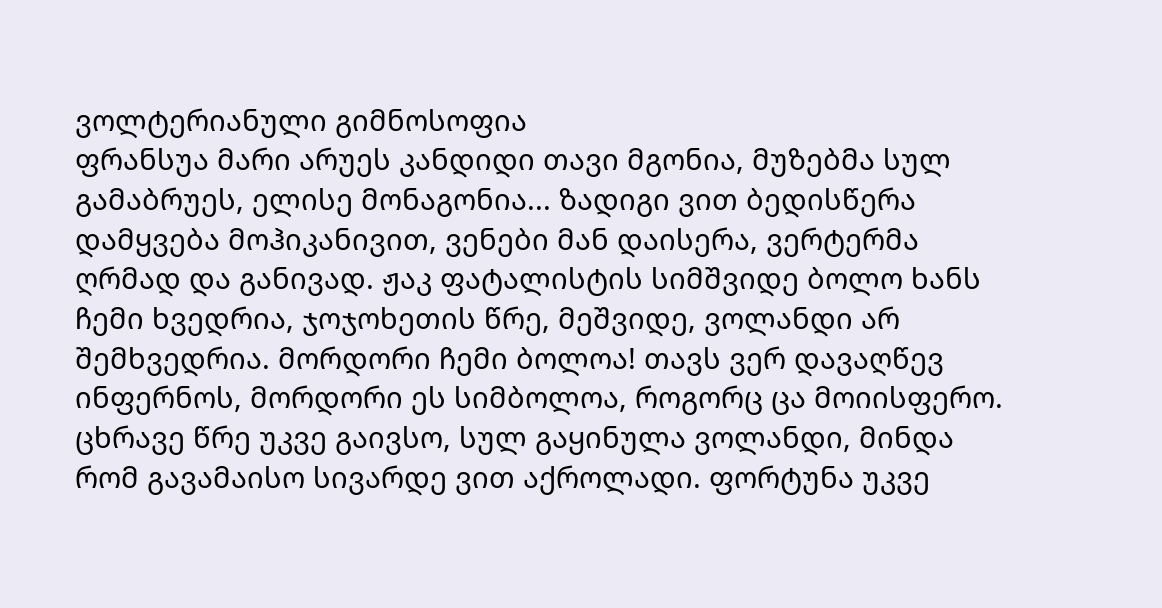ვოლტერიანული გიმნოსოფია
ფრანსუა მარი არუეს კანდიდი თავი მგონია, მუზებმა სულ გამაბრუეს, ელისე მონაგონია... ზადიგი ვით ბედისწერა დამყვება მოჰიკანივით, ვენები მან დაისერა, ვერტერმა ღრმად და განივად. ჟაკ ფატალისტის სიმშვიდე ბოლო ხანს ჩემი ხვედრია, ჯოჯოხეთის წრე, მეშვიდე, ვოლანდი არ შემხვედრია. მორდორი ჩემი ბოლოა! თავს ვერ დავაღწევ ინფერნოს, მორდორი ეს სიმბოლოა, როგორც ცა მოიისფერო. ცხრავე წრე უკვე გაივსო, სულ გაყინულა ვოლანდი, მინდა რომ გავამაისო სივარდე ვით აქროლადი. ფორტუნა უკვე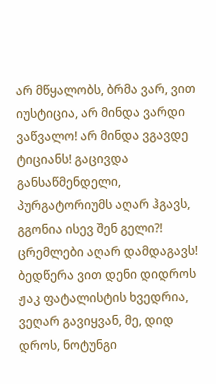არ მწყალობს, ბრმა ვარ, ვით იუსტიცია, არ მინდა ვარდი ვაწვალო! არ მინდა ვგავდე ტიციანს! გაცივდა განსაწმენდელი, პურგატორიუმს აღარ ჰგავს, გგონია ისევ შენ გელი?! ცრემლები აღარ დამდაგავს! ბედწერა ვით დენი დიდროს ჟაკ ფატალისტის ხვედრია, ვეღარ გავიყვან, მე, დიდ დროს, ნოტუნგი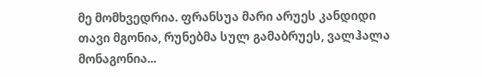მე მომხვედრია. ფრანსუა მარი არუეს კანდიდი თავი მგონია, რუნებმა სულ გამაბრუეს, ვალჰალა მონაგონია...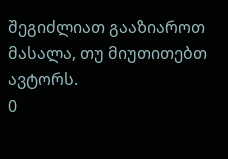შეგიძლიათ გააზიაროთ მასალა, თუ მიუთითებთ ავტორს.
0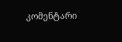კომენტარი